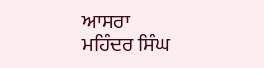ਆਸਰਾ
ਮਹਿੰਦਰ ਸਿੰਘ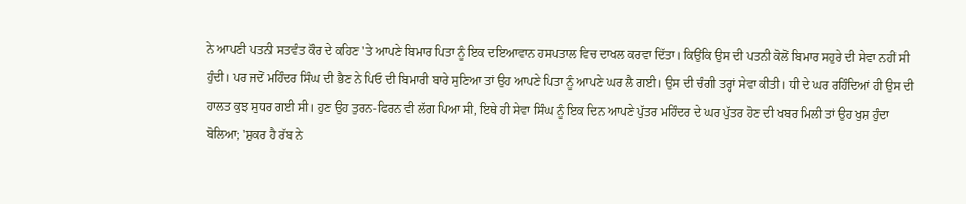ਨੇ ਆਪਣੀ ਪਤਨੀ ਸਤਵੰਤ ਕੌਰ ਦੇ ਕਹਿਣ 'ਤੇ ਆਪਣੇ ਬਿਮਾਰ ਪਿਤਾ ਨੂੰ ਇਕ ਦਇਆਵਾਨ ਹਸਪਤਾਲ ਵਿਚ ਦਾਖਲ ਕਰਵਾ ਦਿੱਤਾ। ਕਿਉਂਕਿ ਉਸ ਦੀ ਪਤਨੀ ਕੋਲੋਂ ਬਿਮਾਰ ਸਹੁਰੇ ਦੀ ਸੇਵਾ ਨਹੀਂ ਸੀ ਹੁੰਦੀ। ਪਰ ਜਦੋਂ ਮਹਿੰਦਰ ਸਿੰਘ ਦੀ ਭੈਣ ਨੇ ਪਿਓ ਦੀ ਬਿਮਾਰੀ ਬਾਰੇ ਸੁਣਿਆ ਤਾਂ ਉਹ ਆਪਣੇ ਪਿਤਾ ਨੂੰ ਆਪਣੇ ਘਰ ਲੈ ਗਈ। ਉਸ ਦੀ ਚੰਗੀ ਤਰ੍ਹਾਂ ਸੇਵਾ ਕੀਤੀ। ਧੀ ਦੇ ਘਰ ਰਹਿੰਦਿਆਂ ਹੀ ਉਸ ਦੀ ਹਾਲਤ ਕੁਝ ਸੁਧਰ ਗਈ ਸੀ। ਹੁਣ ਉਹ ਤੁਰਨ-ਫਿਰਨ ਵੀ ਲੱਗ ਪਿਆ ਸੀ, ਇਥੇ ਹੀ ਸੇਵਾ ਸਿੰਘ ਨੂੰ ਇਕ ਦਿਨ ਆਪਣੇ ਪੁੱਤਰ ਮਹਿੰਦਰ ਦੇ ਘਰ ਪੁੱਤਰ ਹੋਣ ਦੀ ਖਬਰ ਮਿਲੀ ਤਾਂ ਉਹ ਖੁਸ਼ ਹੁੰਦਾ ਬੋਲਿਆ; 'ਸ਼ੁਕਰ ਹੈ ਰੱਬ ਨੇ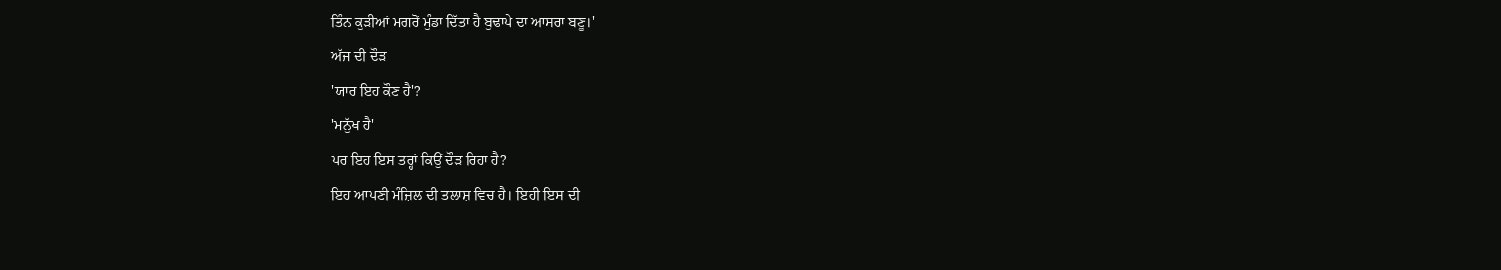ਤਿੰਨ ਕੁੜੀਆਂ ਮਗਰੋਂ ਮੁੰਡਾ ਦਿੱਤਾ ਹੈ ਬੁਢਾਪੇ ਦਾ ਆਸਰਾ ਬਣੂ।'
ਅੱਜ ਦੀ ਦੌੜ
'ਯਾਰ ਇਹ ਕੌਣ ਹੈ'?
'ਮਨੁੱਖ ਹੈ'
ਪਰ ਇਹ ਇਸ ਤਰ੍ਹਾਂ ਕਿਉਂ ਦੌੜ ਰਿਹਾ ਹੈ?
ਇਹ ਆਪਣੀ ਮੰਜ਼ਿਲ ਦੀ ਤਲਾਸ਼ ਵਿਚ ਹੈ। ਇਹੀ ਇਸ ਦੀ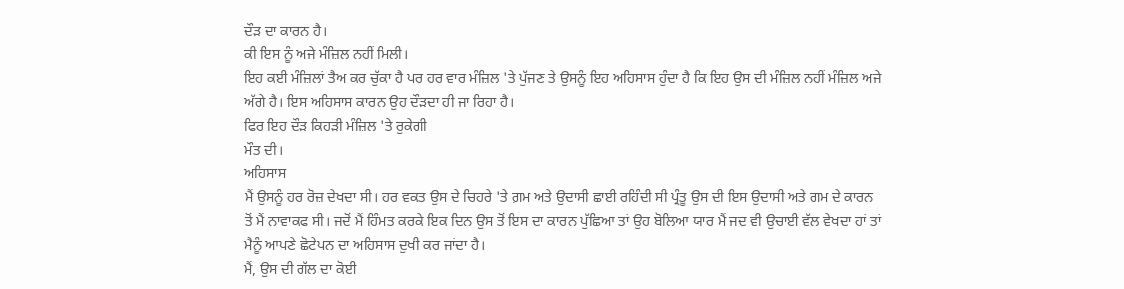ਦੌੜ ਦਾ ਕਾਰਨ ਹੈ।
ਕੀ ਇਸ ਨੂੰ ਅਜੇ ਮੰਜ਼ਿਲ ਨਹੀਂ ਮਿਲੀ।
ਇਹ ਕਈ ਮੰਜ਼ਿਲਾਂ ਤੈਅ ਕਰ ਚੁੱਕਾ ਹੈ ਪਰ ਹਰ ਵਾਰ ਮੰਜ਼ਿਲ 'ਤੇ ਪੁੱਜਣ ਤੇ ਉਸਨੂੰ ਇਹ ਅਹਿਸਾਸ ਹੁੰਦਾ ਹੈ ਕਿ ਇਹ ਉਸ ਦੀ ਮੰਜ਼ਿਲ ਨਹੀਂ ਮੰਜ਼ਿਲ ਅਜੇ ਅੱਗੇ ਹੈ। ਇਸ ਅਹਿਸਾਸ ਕਾਰਨ ਉਹ ਦੌੜਦਾ ਹੀ ਜਾ ਰਿਹਾ ਹੈ।
ਫਿਰ ਇਹ ਦੌੜ ਕਿਹੜੀ ਮੰਜ਼ਿਲ 'ਤੇ ਰੁਕੇਗੀ
ਮੌਤ ਦੀ।
ਅਹਿਸਾਸ
ਮੈਂ ਉਸਨੂੰ ਹਰ ਰੋਜ਼ ਦੇਖਦਾ ਸੀ। ਹਰ ਵਕਤ ਉਸ ਦੇ ਚਿਹਰੇ 'ਤੇ ਗ਼ਮ ਅਤੇ ਉਦਾਸੀ ਛਾਈ ਰਹਿੰਦੀ ਸੀ ਪ੍ਰੰਤੂ ਉਸ ਦੀ ਇਸ ਉਦਾਸੀ ਅਤੇ ਗਮ ਦੇ ਕਾਰਨ ਤੋਂ ਮੈਂ ਨਾਵਾਕਫ ਸੀ। ਜਦੋਂ ਮੈਂ ਹਿੰਮਤ ਕਰਕੇ ਇਕ ਦਿਨ ਉਸ ਤੋਂ ਇਸ ਦਾ ਕਾਰਨ ਪੁੱਛਿਆ ਤਾਂ ਉਹ ਬੋਲਿਆ ਯਾਰ ਮੈਂ ਜਦ ਵੀ ਉਚਾਈ ਵੱਲ ਵੇਖਦਾ ਹਾਂ ਤਾਂ ਮੈਨੂੰ ਆਪਣੇ ਛੋਟੇਪਨ ਦਾ ਅਹਿਸਾਸ ਦੁਖੀ ਕਰ ਜਾਂਦਾ ਹੈ।
ਮੈਂ, ਉਸ ਦੀ ਗੱਲ ਦਾ ਕੋਈ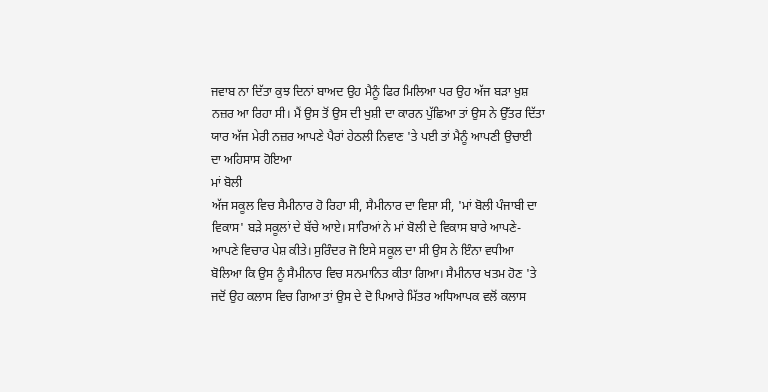ਜਵਾਬ ਨਾ ਦਿੱਤਾ ਕੁਝ ਦਿਨਾਂ ਬਾਅਦ ਉਹ ਮੈਨੂੰ ਫਿਰ ਮਿਲਿਆ ਪਰ ਉਹ ਅੱਜ ਬੜਾ ਖ਼ੁਸ਼ ਨਜ਼ਰ ਆ ਰਿਹਾ ਸੀ। ਮੈਂ ਉਸ ਤੋਂ ਉਸ ਦੀ ਖੁਸ਼ੀ ਦਾ ਕਾਰਨ ਪੁੱਛਿਆ ਤਾਂ ਉਸ ਨੇ ਉੱਤਰ ਦਿੱਤਾ ਯਾਰ ਅੱਜ ਮੇਰੀ ਨਜ਼ਰ ਆਪਣੇ ਪੈਰਾਂ ਹੇਠਲੀ ਨਿਵਾਣ 'ਤੇ ਪਈ ਤਾਂ ਮੈਨੂੰ ਆਪਣੀ ਉਚਾਈ ਦਾ ਅਹਿਸਾਸ ਹੋਇਆ
ਮਾਂ ਬੋਲੀ
ਅੱਜ ਸਕੂਲ ਵਿਚ ਸੈਮੀਨਾਰ ਹੋ ਰਿਹਾ ਸੀ, ਸੈਮੀਨਾਰ ਦਾ ਵਿਸ਼ਾ ਸੀ, 'ਮਾਂ ਬੋਲੀ ਪੰਜਾਬੀ ਦਾ ਵਿਕਾਸ' ਬੜੇ ਸਕੂਲਾਂ ਦੇ ਬੱਚੇ ਆਏ। ਸਾਰਿਆਂ ਨੇ ਮਾਂ ਬੋਲੀ ਦੇ ਵਿਕਾਸ ਬਾਰੇ ਆਪਣੇ-ਆਪਣੇ ਵਿਚਾਰ ਪੇਸ਼ ਕੀਤੇ। ਸੁਰਿੰਦਰ ਜੋ ਇਸੇ ਸਕੂਲ ਦਾ ਸੀ ਉਸ ਨੇ ਇੰਨਾ ਵਧੀਆ ਬੋਲਿਆ ਕਿ ਉਸ ਨੂੰ ਸੈਮੀਨਾਰ ਵਿਚ ਸਨਮਾਨਿਤ ਕੀਤਾ ਗਿਆ। ਸੈਮੀਨਾਰ ਖਤਮ ਹੋਣ 'ਤੇ ਜਦੋਂ ਉਹ ਕਲਾਸ ਵਿਚ ਗਿਆ ਤਾਂ ਉਸ ਦੇ ਦੋ ਪਿਆਰੇ ਮਿੱਤਰ ਅਧਿਆਪਕ ਵਲੋਂ ਕਲਾਸ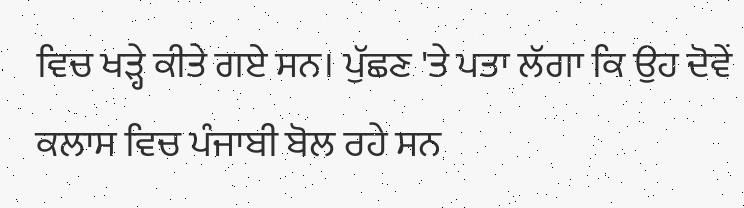ਵਿਚ ਖੜ੍ਹੇ ਕੀਤੇ ਗਏ ਸਨ। ਪੁੱਛਣ 'ਤੇ ਪਤਾ ਲੱਗਾ ਕਿ ਉਹ ਦੋਵੇਂ ਕਲਾਸ ਵਿਚ ਪੰਜਾਬੀ ਬੋਲ ਰਹੇ ਸਨ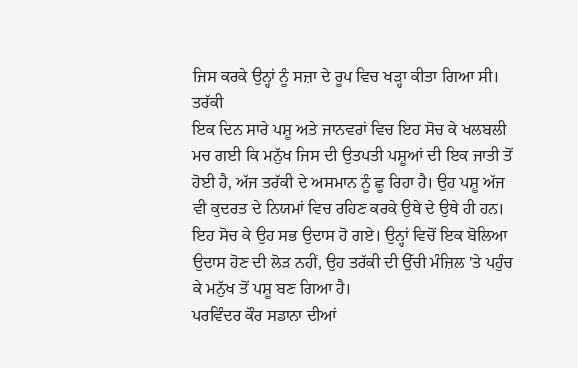ਜਿਸ ਕਰਕੇ ਉਨ੍ਹਾਂ ਨੂੰ ਸਜ਼ਾ ਦੇ ਰੂਪ ਵਿਚ ਖੜ੍ਹਾ ਕੀਤਾ ਗਿਆ ਸੀ।
ਤਰੱਕੀ
ਇਕ ਦਿਨ ਸਾਰੇ ਪਸ਼ੂ ਅਤੇ ਜਾਨਵਰਾਂ ਵਿਚ ਇਹ ਸੋਚ ਕੇ ਖਲਬਲੀ ਮਚ ਗਈ ਕਿ ਮਨੁੱਖ ਜਿਸ ਦੀ ਉਤਪਤੀ ਪਸ਼ੂਆਂ ਦੀ ਇਕ ਜਾਤੀ ਤੋਂ ਹੋਈ ਹੈ, ਅੱਜ ਤਰੱਕੀ ਦੇ ਅਸਮਾਨ ਨੂੰ ਛੂ ਰਿਹਾ ਹੈ। ਉਹ ਪਸ਼ੂ ਅੱਜ ਵੀ ਕੁਦਰਤ ਦੇ ਨਿਯਮਾਂ ਵਿਚ ਰਹਿਣ ਕਰਕੇ ਉਥੇ ਦੇ ਉਥੇ ਹੀ ਹਨ। ਇਹ ਸੋਚ ਕੇ ਉਹ ਸਭ ਉਦਾਸ ਹੋ ਗਏ। ਉਨ੍ਹਾਂ ਵਿਚੋਂ ਇਕ ਬੋਲਿਆ ਉਦਾਸ ਹੋਣ ਦੀ ਲੋੜ ਨਹੀਂ, ਉਹ ਤਰੱਕੀ ਦੀ ਉੱਚੀ ਮੰਜ਼ਿਲ 'ਤੇ ਪਹੁੰਚ ਕੇ ਮਨੁੱਖ ਤੋਂ ਪਸ਼ੂ ਬਣ ਗਿਆ ਹੈ।
ਪਰਵਿੰਦਰ ਕੌਰ ਸਡਾਨਾ ਦੀਆਂ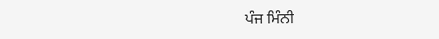ਪੰਜ ਮਿੰਨੀ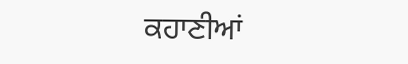ਕਹਾਣੀਆਂ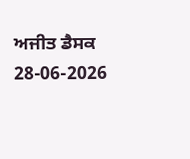ਅਜੀਤ ਡੈਸਕ
28-06-2026